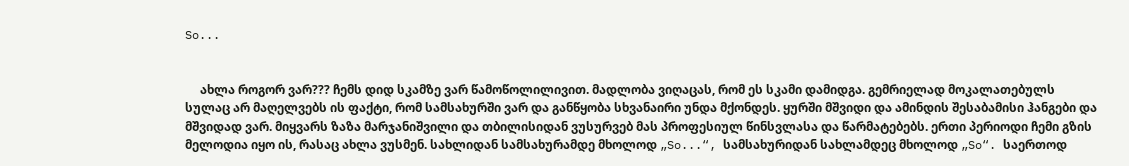So...


     ახლა როგორ ვარ??? ჩემს დიდ სკამზე ვარ წამოწოლილივით. მადლობა ვიღაცას, რომ ეს სკამი დამიდგა. გემრიელად მოკალათებულს სულაც არ მაღელვებს ის ფაქტი, რომ სამსახურში ვარ და განწყობა სხვანაირი უნდა მქონდეს. ყურში მშვიდი და ამინდის შესაბამისი ჰანგები და მშვიდად ვარ. მიყვარს ზაზა მარჯანიშვილი და თბილისიდან ვუსურვებ მას პროფესიულ წინსვლასა და წარმატებებს. ერთი პერიოდი ჩემი გზის მელოდია იყო ის, რასაც ახლა ვუსმენ. სახლიდან სამსახურამდე მხოლოდ „So...“, სამსახურიდან სახლამდეც მხოლოდ „So“. საერთოდ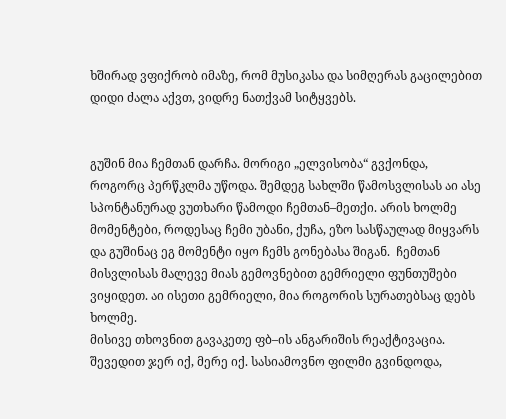ხშირად ვფიქრობ იმაზე, რომ მუსიკასა და სიმღერას გაცილებით დიდი ძალა აქვთ, ვიდრე ნათქვამ სიტყვებს.


გუშინ მია ჩემთან დარჩა. მორიგი „ელვისობა“ გვქონდა, როგორც პერწკლმა უწოდა. შემდეგ სახლში წამოსვლისას აი ასე სპონტანურად ვუთხარი წამოდი ჩემთან–მეთქი. არის ხოლმე მომენტები, როდესაც ჩემი უბანი, ქუჩა, ეზო სასწაულად მიყვარს და გუშინაც ეგ მომენტი იყო ჩემს გონებასა შიგან.  ჩემთან მისვლისას მალევე მიას გემოვნებით გემრიელი ფუნთუშები ვიყიდეთ. აი ისეთი გემრიელი, მია როგორის სურათებსაც დებს ხოლმე.
მისივე თხოვნით გავაკეთე ფბ–ის ანგარიშის რეაქტივაცია. შევედით ჯერ იქ, მერე იქ. სასიამოვნო ფილმი გვინდოდა,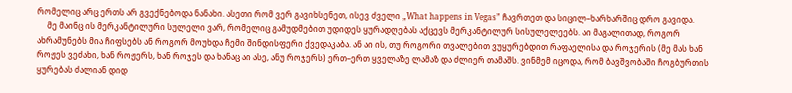რომელიც არც ერთს არ გვექნებოდა ნანახი. ასეთი რომ ვერ გავიხსენეთ, ისევ ძველი „What happens in Vegas” ჩავრთეთ და სიცილ–ხარხარშიც დრო გავიდა.
     მე მაინც ის მერკანტილური სულელი ვარ, რომელიც გამუდმებით უდიდეს ყურადღებას აქცევს მერკანტილურ სისულელეებს. აი მაგალითად, როგორ ახრამუნებს მია ჩიფსებს ან როგორ მოუხდა ჩემი შინდისფერი ქვედაკაბა. ან აი ის, თუ როგორი თვალებით ვუყურებდით რაფაელისა და როჯერის (მე მას ხან როჟეს ვეძახი, ხან როჟერს, ხან როჯეს და ხანაც აი ასე, ანუ როჯერს) ერთ–ერთ ყველაზე ლამაზ და ძლიერ თამაშს. ვინმემ იცოდა, რომ ბავშვობაში ჩოგბურთის ყურებას ძალიან დიდ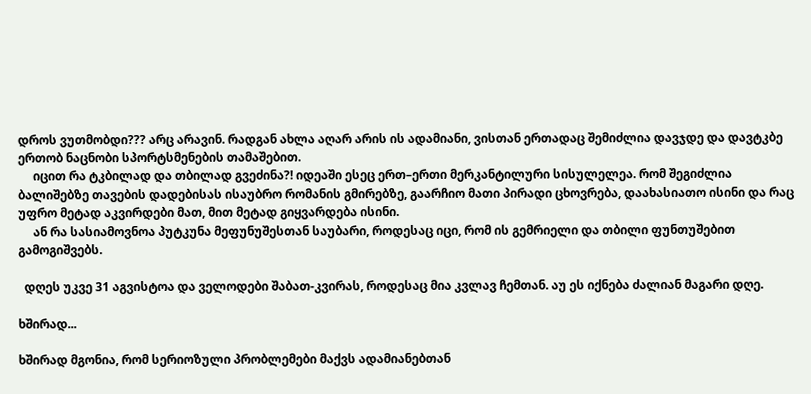დროს ვუთმობდი??? არც არავინ. რადგან ახლა აღარ არის ის ადამიანი, ვისთან ერთადაც შემიძლია დავჯდე და დავტკბე ერთობ ნაცნობი სპორტსმენების თამაშებით.
     იცით რა ტკბილად და თბილად გვეძინა?! იდეაში ესეც ერთ–ერთი მერკანტილური სისულელეა. რომ შეგიძლია ბალიშებზე თავების დადებისას ისაუბრო რომანის გმირებზე, გაარჩიო მათი პირადი ცხოვრება, დაახასიათო ისინი და რაც უფრო მეტად აკვირდები მათ, მით მეტად გიყვარდება ისინი.
     ან რა სასიამოვნოა პუტკუნა მეფუნუშესთან საუბარი, როდესაც იცი, რომ ის გემრიელი და თბილი ფუნთუშებით გამოგიშვებს.

  დღეს უკვე 31 აგვისტოა და ველოდები შაბათ-კვირას, როდესაც მია კვლავ ჩემთან. აუ ეს იქნება ძალიან მაგარი დღე.

ხშირად...

ხშირად მგონია, რომ სერიოზული პრობლემები მაქვს ადამიანებთან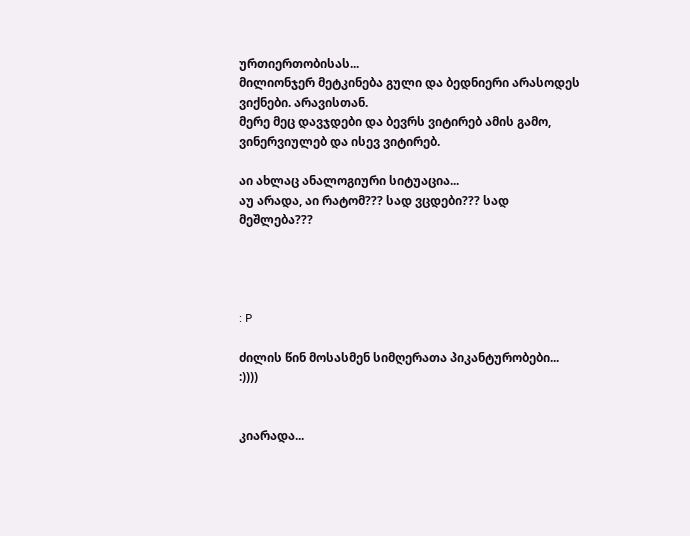ურთიერთობისას...
მილიონჯერ მეტკინება გული და ბედნიერი არასოდეს ვიქნები. არავისთან.
მერე მეც დავჯდები და ბევრს ვიტირებ ამის გამო, ვინერვიულებ და ისევ ვიტირებ.

აი ახლაც ანალოგიური სიტუაცია...
აუ არადა, აი რატომ??? სად ვცდები??? სად მეშლება???




: P

ძილის წინ მოსასმენ სიმღერათა პიკანტურობები... :))))


კიარადა...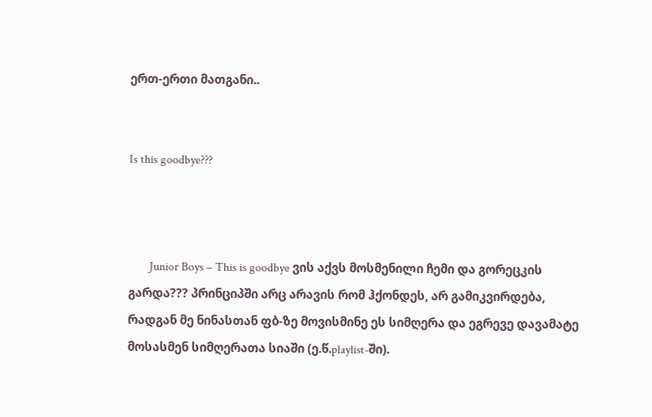ერთ-ერთი მათგანი..


Is this goodbye???



       Junior Boys – This is goodbye ვის აქვს მოსმენილი ჩემი და გორეცკის გარდა??? პრინციპში არც არავის რომ ჰქონდეს, არ გამიკვირდება, რადგან მე ნინასთან ფბ-ზე მოვისმინე ეს სიმღერა და ეგრევე დავამატე მოსასმენ სიმღერათა სიაში (ე.წ.playlist-ში).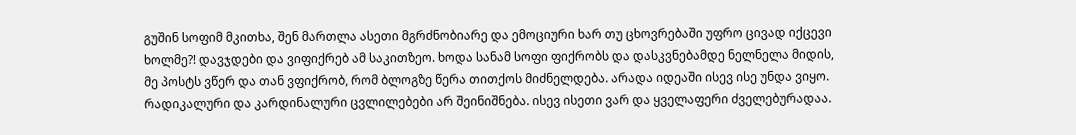გუშინ სოფიმ მკითხა, შენ მართლა ასეთი მგრძნობიარე და ემოციური ხარ თუ ცხოვრებაში უფრო ცივად იქცევი ხოლმე?! დავჯდები და ვიფიქრებ ამ საკითზეო. ხოდა სანამ სოფი ფიქრობს და დასკვნებამდე ნელნელა მიდის, მე პოსტს ვწერ და თან ვფიქრობ, რომ ბლოგზე წერა თითქოს მიძნელდება. არადა იდეაში ისევ ისე უნდა ვიყო. რადიკალური და კარდინალური ცვლილებები არ შეინიშნება. ისევ ისეთი ვარ და ყველაფერი ძველებურადაა.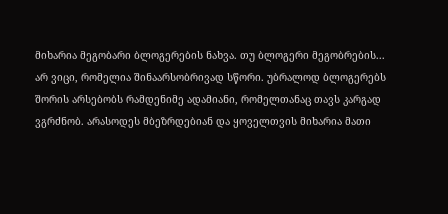მიხარია მეგობარი ბლოგერების ნახვა. თუ ბლოგერი მეგობრების... არ ვიცი, რომელია შინაარსობრივად სწორი. უბრალოდ ბლოგერებს შორის არსებობს რამდენიმე ადამიანი, რომელთანაც თავს კარგად ვგრძნობ. არასოდეს მბეზრდებიან და ყოველთვის მიხარია მათი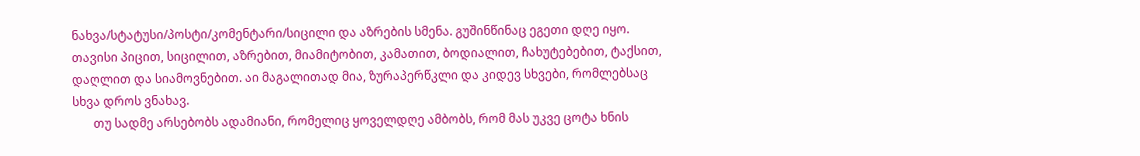ნახვა/სტატუსი/პოსტი/კომენტარი/სიცილი და აზრების სმენა. გუშინწინაც ეგეთი დღე იყო. თავისი პიცით, სიცილით, აზრებით, მიამიტობით, კამათით, ბოდიალით, ჩახუტებებით, ტაქსით, დაღლით და სიამოვნებით. აი მაგალითად მია, ზურაპერწკლი და კიდევ სხვები, რომლებსაც სხვა დროს ვნახავ.
       თუ სადმე არსებობს ადამიანი, რომელიც ყოველდღე ამბობს, რომ მას უკვე ცოტა ხნის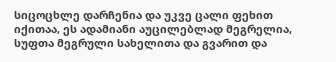სიცოცხლე დარჩენია და უკვე ცალი ფეხით იქითაა, ეს ადამიანი აუცილებლად მეგრელია, სუფთა მეგრული სახელითა და გვარით და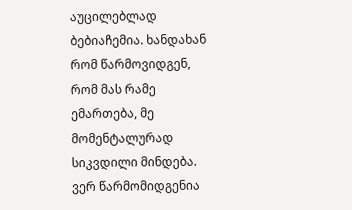აუცილებლად ბებიაჩემია. ხანდახან რომ წარმოვიდგენ, რომ მას რამე ემართება, მე მომენტალურად სიკვდილი მინდება. ვერ წარმომიდგენია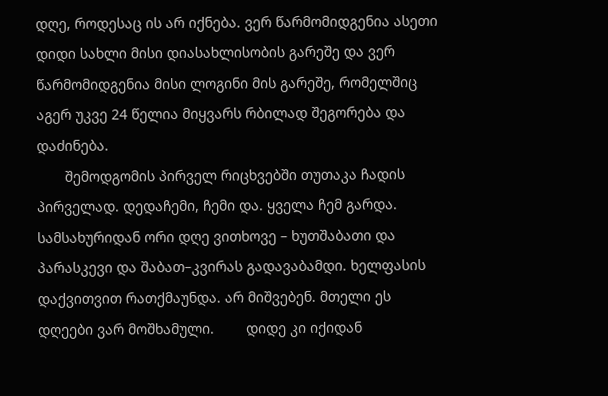დღე, როდესაც ის არ იქნება. ვერ წარმომიდგენია ასეთი დიდი სახლი მისი დიასახლისობის გარეშე და ვერ წარმომიდგენია მისი ლოგინი მის გარეშე, რომელშიც აგერ უკვე 24 წელია მიყვარს რბილად შეგორება და დაძინება.
       შემოდგომის პირველ რიცხვებში თუთაკა ჩადის პირველად. დედაჩემი, ჩემი და. ყველა ჩემ გარდა. სამსახურიდან ორი დღე ვითხოვე – ხუთშაბათი და პარასკევი და შაბათ–კვირას გადავაბამდი. ხელფასის დაქვითვით რათქმაუნდა. არ მიშვებენ. მთელი ეს დღეები ვარ მოშხამული.        დიდე კი იქიდან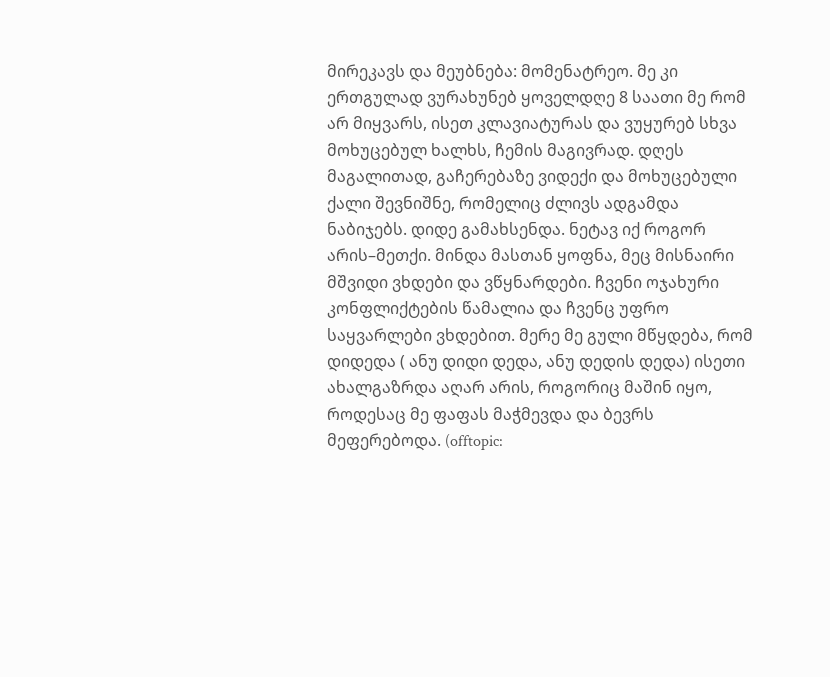მირეკავს და მეუბნება: მომენატრეო. მე კი ერთგულად ვურახუნებ ყოველდღე 8 საათი მე რომ არ მიყვარს, ისეთ კლავიატურას და ვუყურებ სხვა მოხუცებულ ხალხს, ჩემის მაგივრად. დღეს მაგალითად, გაჩერებაზე ვიდექი და მოხუცებული ქალი შევნიშნე, რომელიც ძლივს ადგამდა ნაბიჯებს. დიდე გამახსენდა. ნეტავ იქ როგორ არის–მეთქი. მინდა მასთან ყოფნა, მეც მისნაირი მშვიდი ვხდები და ვწყნარდები. ჩვენი ოჯახური კონფლიქტების წამალია და ჩვენც უფრო საყვარლები ვხდებით. მერე მე გული მწყდება, რომ დიდედა ( ანუ დიდი დედა, ანუ დედის დედა) ისეთი ახალგაზრდა აღარ არის, როგორიც მაშინ იყო, როდესაც მე ფაფას მაჭმევდა და ბევრს მეფერებოდა. (offtopic: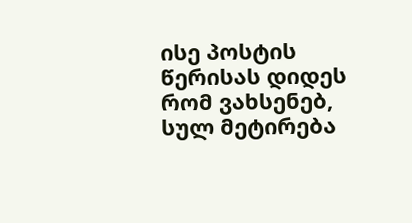ისე პოსტის წერისას დიდეს რომ ვახსენებ, სულ მეტირება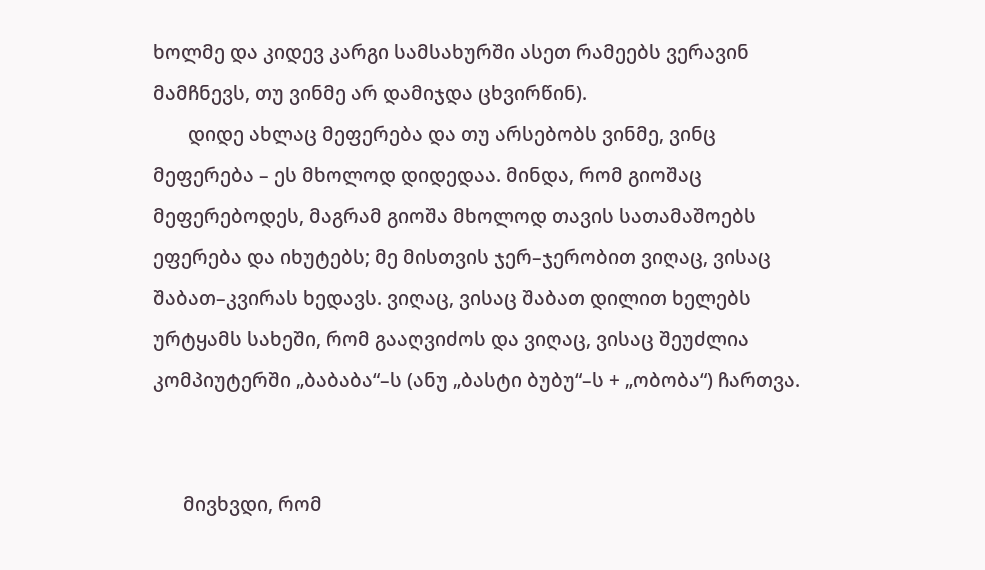ხოლმე და კიდევ კარგი სამსახურში ასეთ რამეებს ვერავინ მამჩნევს, თუ ვინმე არ დამიჯდა ცხვირწინ).
       დიდე ახლაც მეფერება და თუ არსებობს ვინმე, ვინც მეფერება – ეს მხოლოდ დიდედაა. მინდა, რომ გიოშაც მეფერებოდეს, მაგრამ გიოშა მხოლოდ თავის სათამაშოებს ეფერება და იხუტებს; მე მისთვის ჯერ–ჯერობით ვიღაც, ვისაც შაბათ–კვირას ხედავს. ვიღაც, ვისაც შაბათ დილით ხელებს ურტყამს სახეში, რომ გააღვიძოს და ვიღაც, ვისაც შეუძლია კომპიუტერში „ბაბაბა“–ს (ანუ „ბასტი ბუბუ“–ს + „ობობა“) ჩართვა.


      მივხვდი, რომ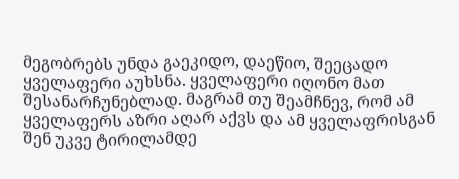მეგობრებს უნდა გაეკიდო, დაეწიო, შეეცადო ყველაფერი აუხსნა. ყველაფერი იღონო მათ შესანარჩუნებლად. მაგრამ თუ შეამჩნევ, რომ ამ ყველაფერს აზრი აღარ აქვს და ამ ყველაფრისგან შენ უკვე ტირილამდე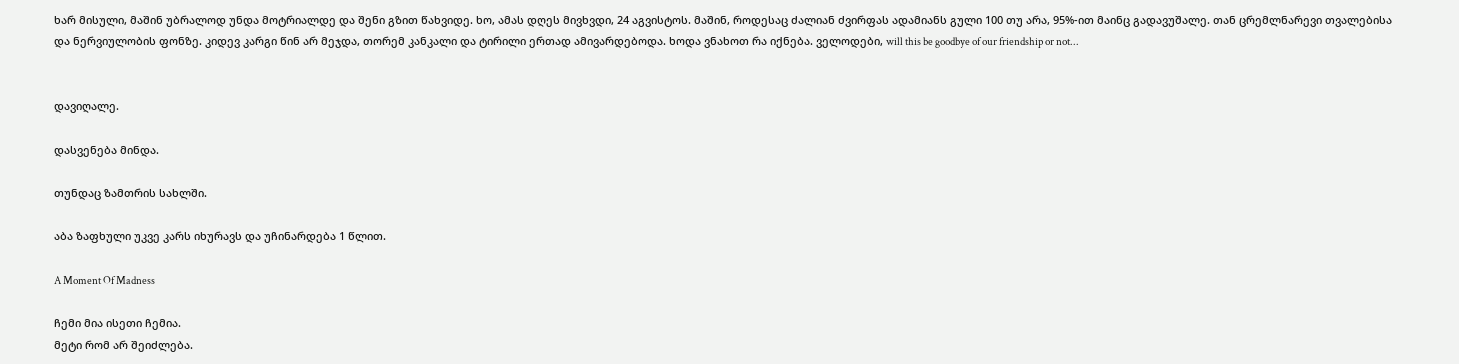ხარ მისული, მაშინ უბრალოდ უნდა მოტრიალდე და შენი გზით წახვიდე. ხო, ამას დღეს მივხვდი, 24 აგვისტოს. მაშინ, როდესაც ძალიან ძვირფას ადამიანს გული 100 თუ არა, 95%-ით მაინც გადავუშალე. თან ცრემლნარევი თვალებისა და ნერვიულობის ფონზე. კიდევ კარგი წინ არ მეჯდა, თორემ კანკალი და ტირილი ერთად ამივარდებოდა. ხოდა ვნახოთ რა იქნება. ველოდები, will this be goodbye of our friendship or not...


დავიღალე.

დასვენება მინდა.

თუნდაც ზამთრის სახლში.

აბა ზაფხული უკვე კარს იხურავს და უჩინარდება 1 წლით.

A Moment Of Madness

ჩემი მია ისეთი ჩემია.
მეტი რომ არ შეიძლება.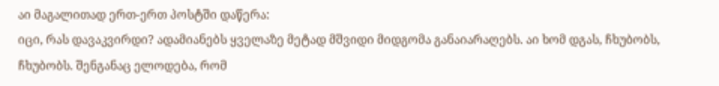აი მაგალითად ერთ-ერთ პოსტში დაწერა:
იცი, რას დავაკვირდი? ადამიანებს ყველაზე მეტად მშვიდი მიდგომა განაიარაღებს. აი ხომ დგას, ჩხუბობს, ჩხუბობს. შენგანაც ელოდება, რომ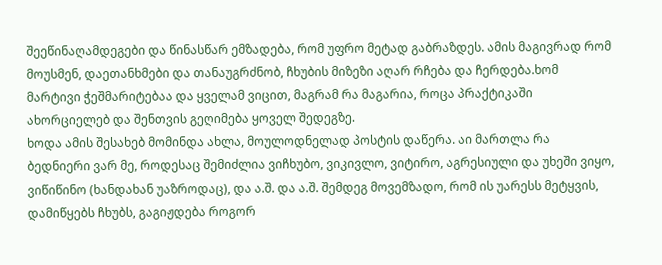შეეწინაღამდეგები და წინასწარ ემზადება, რომ უფრო მეტად გაბრაზდეს. ამის მაგივრად რომ მოუსმენ, დაეთანხმები და თანაუგრძნობ, ჩხუბის მიზეზი აღარ რჩება და ჩერდება.ხომ მარტივი ჭეშმარიტებაა და ყველამ ვიცით, მაგრამ რა მაგარია, როცა პრაქტიკაში ახორციელებ და შენთვის გეღიმება ყოველ შედეგზე.
ხოდა ამის შესახებ მომინდა ახლა, მოულოდნელად პოსტის დაწერა. აი მართლა რა ბედნიერი ვარ მე, როდესაც შემიძლია ვიჩხუბო, ვიკივლო, ვიტირო, აგრესიული და უხეში ვიყო, ვიწიწინო (ხანდახან უაზროდაც), და ა.შ. და ა.შ. შემდეგ მოვემზადო, რომ ის უარესს მეტყვის, დამიწყებს ჩხუბს, გაგიჟდება როგორ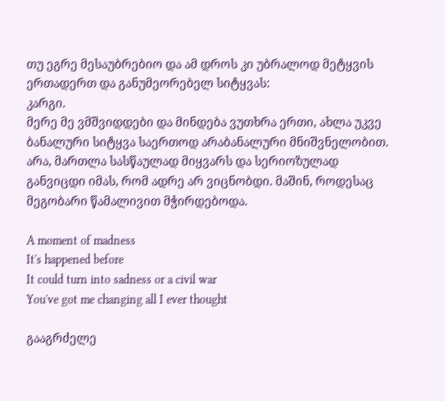თუ ეგრე მესაუბრებიო და ამ დროს კი უბრალოდ მეტყვის ერთადერთ და განუმეორებელ სიტყვას:
კარგი.
მერე მე ვმშვიდდები და მინდება ვუთხრა ერთი, ახლა უკვე ბანალური სიტყვა საერთოდ არაბანალური მნიშვნელობით. არა, მართლა სასწაულად მიყვარს და სერიოზულად განვიცდი იმას, რომ ადრე არ ვიცნობდი. მაშინ, როდესაც მეგობარი წამალივით მჭირდებოდა.

A moment of madness
It's happened before
It could turn into sadness or a civil war
You've got me changing all I ever thought

გააგრძელე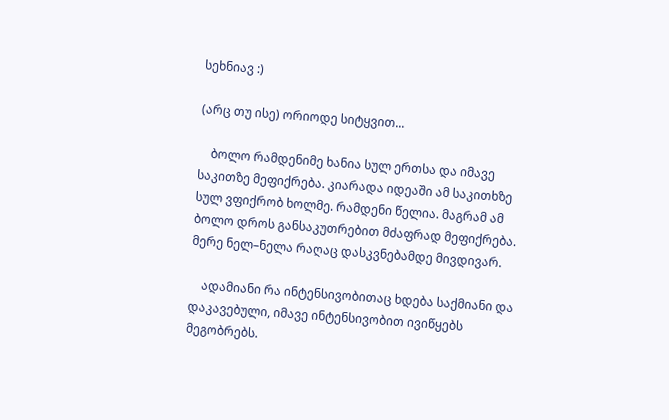სეხნიავ :)

(არც თუ ისე) ორიოდე სიტყვით...

    ბოლო რამდენიმე ხანია სულ ერთსა და იმავე საკითზე მეფიქრება. კიარადა იდეაში ამ საკითხზე სულ ვფიქრობ ხოლმე. რამდენი წელია. მაგრამ ამ ბოლო დროს განსაკუთრებით მძაფრად მეფიქრება. მერე ნელ–ნელა რაღაც დასკვნებამდე მივდივარ.

    ადამიანი რა ინტენსივობითაც ხდება საქმიანი და დაკავებული, იმავე ინტენსივობით ივიწყებს მეგობრებს.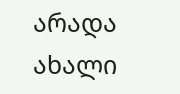არადა ახალი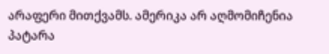არაფერი მითქვამს. ამერიკა არ აღმომიჩენია პატარა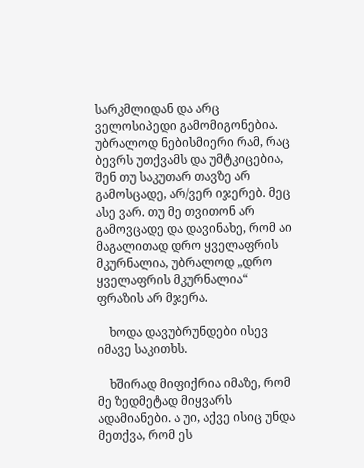სარკმლიდან და არც ველოსიპედი გამომიგონებია. უბრალოდ ნებისმიერი რამ, რაც ბევრს უთქვამს და უმტკიცებია, შენ თუ საკუთარ თავზე არ გამოსცადე, არ/ვერ იჯერებ. მეც ასე ვარ. თუ მე თვითონ არ გამოვცადე და დავინახე, რომ აი მაგალითად დრო ყველაფრის მკურნალია, უბრალოდ „დრო ყველაფრის მკურნალია“ ფრაზის არ მჯერა.

    ხოდა დავუბრუნდები ისევ იმავე საკითხს.

    ხშირად მიფიქრია იმაზე, რომ მე ზედმეტად მიყვარს ადამიანები. ა უი, აქვე ისიც უნდა მეთქვა, რომ ეს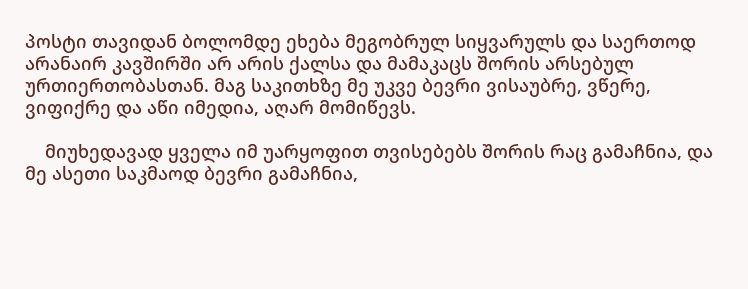პოსტი თავიდან ბოლომდე ეხება მეგობრულ სიყვარულს და საერთოდ არანაირ კავშირში არ არის ქალსა და მამაკაცს შორის არსებულ ურთიერთობასთან. მაგ საკითხზე მე უკვე ბევრი ვისაუბრე, ვწერე, ვიფიქრე და აწი იმედია, აღარ მომიწევს.

    მიუხედავად ყველა იმ უარყოფით თვისებებს შორის რაც გამაჩნია, და მე ასეთი საკმაოდ ბევრი გამაჩნია,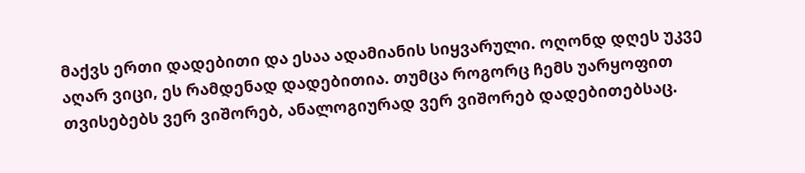მაქვს ერთი დადებითი და ესაა ადამიანის სიყვარული. ოღონდ დღეს უკვე აღარ ვიცი, ეს რამდენად დადებითია. თუმცა როგორც ჩემს უარყოფით თვისებებს ვერ ვიშორებ, ანალოგიურად ვერ ვიშორებ დადებითებსაც.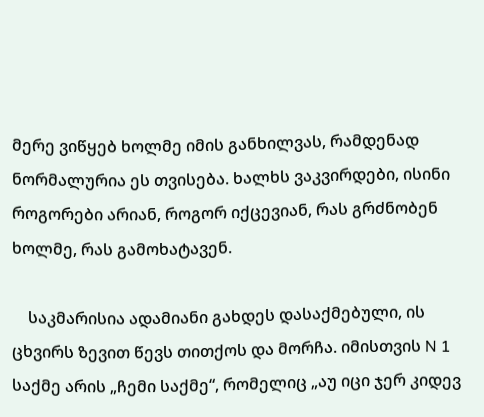მერე ვიწყებ ხოლმე იმის განხილვას, რამდენად ნორმალურია ეს თვისება. ხალხს ვაკვირდები, ისინი როგორები არიან, როგორ იქცევიან, რას გრძნობენ ხოლმე, რას გამოხატავენ.

    საკმარისია ადამიანი გახდეს დასაქმებული, ის ცხვირს ზევით წევს თითქოს და მორჩა. იმისთვის N 1 საქმე არის „ჩემი საქმე“, რომელიც „აუ იცი ჯერ კიდევ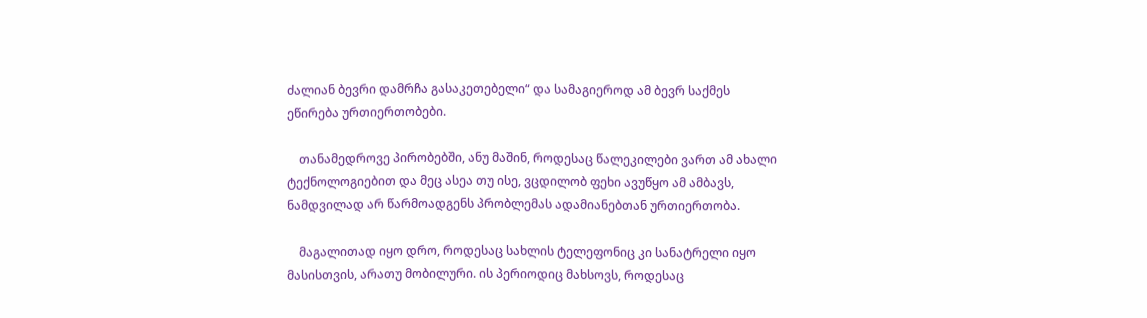ძალიან ბევრი დამრჩა გასაკეთებელი“ და სამაგიეროდ ამ ბევრ საქმეს ეწირება ურთიერთობები.

    თანამედროვე პირობებში, ანუ მაშინ, როდესაც წალეკილები ვართ ამ ახალი ტექნოლოგიებით და მეც ასეა თუ ისე, ვცდილობ ფეხი ავუწყო ამ ამბავს, ნამდვილად არ წარმოადგენს პრობლემას ადამიანებთან ურთიერთობა.

    მაგალითად იყო დრო, როდესაც სახლის ტელეფონიც კი სანატრელი იყო მასისთვის, არათუ მობილური. ის პერიოდიც მახსოვს, როდესაც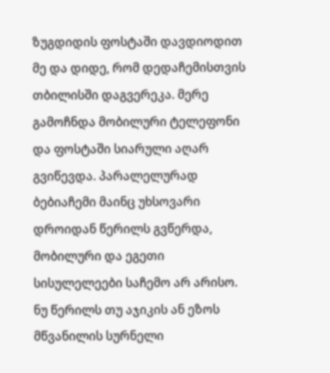ზუგდიდის ფოსტაში დავდიოდით მე და დიდე, რომ დედაჩემისთვის თბილისში დაგვერეკა. მერე გამოჩნდა მობილური ტელეფონი და ფოსტაში სიარული აღარ გვიწევდა. პარალელურად ბებიაჩემი მაინც უხსოვარი დროიდან წერილს გვწერდა, მობილური და ეგეთი სისულელეები საჩემო არ არისო. ნუ წერილს თუ აჯიკის ან ეზოს მწვანილის სურნელი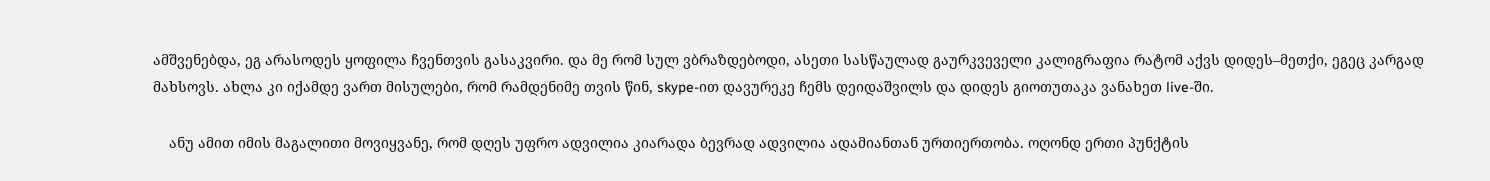ამშვენებდა, ეგ არასოდეს ყოფილა ჩვენთვის გასაკვირი. და მე რომ სულ ვბრაზდებოდი, ასეთი სასწაულად გაურკვეველი კალიგრაფია რატომ აქვს დიდეს–მეთქი, ეგეც კარგად მახსოვს. ახლა კი იქამდე ვართ მისულები, რომ რამდენიმე თვის წინ, skype-ით დავურეკე ჩემს დეიდაშვილს და დიდეს გიოთუთაკა ვანახეთ live-ში.

    ანუ ამით იმის მაგალითი მოვიყვანე, რომ დღეს უფრო ადვილია კიარადა ბევრად ადვილია ადამიანთან ურთიერთობა. ოღონდ ერთი პუნქტის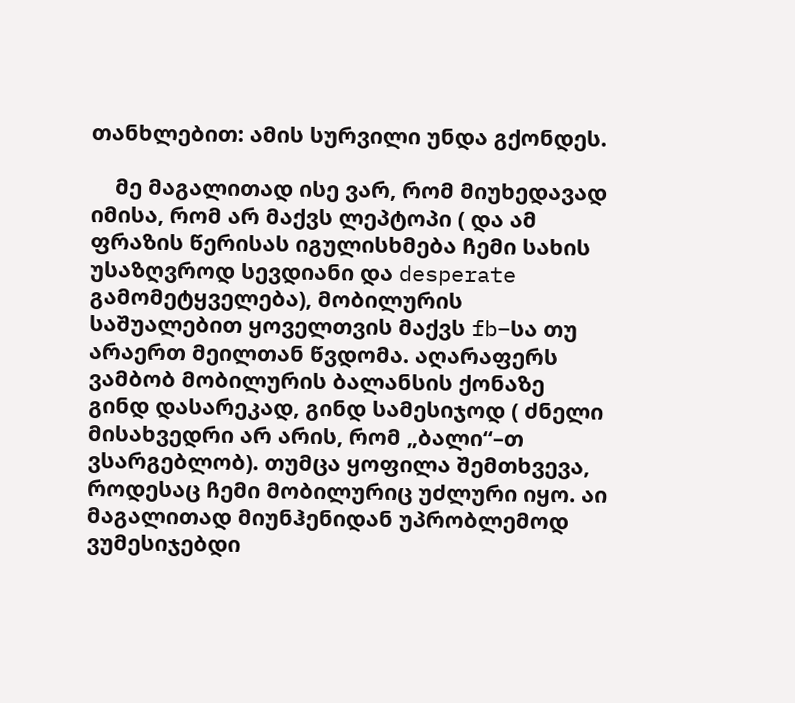თანხლებით: ამის სურვილი უნდა გქონდეს.

    მე მაგალითად ისე ვარ, რომ მიუხედავად იმისა, რომ არ მაქვს ლეპტოპი ( და ამ ფრაზის წერისას იგულისხმება ჩემი სახის უსაზღვროდ სევდიანი და desperate გამომეტყველება), მობილურის საშუალებით ყოველთვის მაქვს fb–სა თუ არაერთ მეილთან წვდომა. აღარაფერს ვამბობ მობილურის ბალანსის ქონაზე გინდ დასარეკად, გინდ სამესიჯოდ ( ძნელი მისახვედრი არ არის, რომ „ბალი“–თ ვსარგებლობ). თუმცა ყოფილა შემთხვევა, როდესაც ჩემი მობილურიც უძლური იყო. აი მაგალითად მიუნჰენიდან უპრობლემოდ ვუმესიჯებდი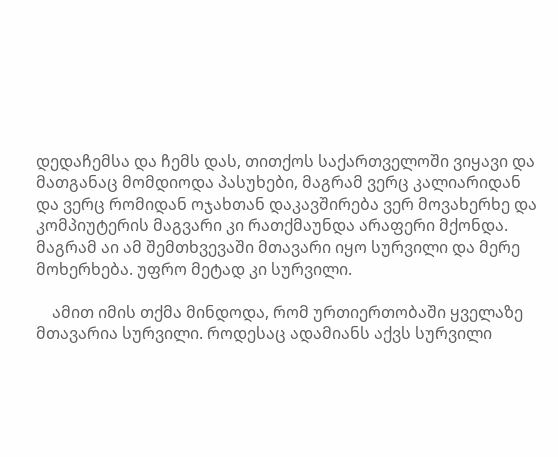დედაჩემსა და ჩემს დას, თითქოს საქართველოში ვიყავი და მათგანაც მომდიოდა პასუხები, მაგრამ ვერც კალიარიდან და ვერც რომიდან ოჯახთან დაკავშირება ვერ მოვახერხე და კომპიუტერის მაგვარი კი რათქმაუნდა არაფერი მქონდა. მაგრამ აი ამ შემთხვევაში მთავარი იყო სურვილი და მერე მოხერხება. უფრო მეტად კი სურვილი.

    ამით იმის თქმა მინდოდა, რომ ურთიერთობაში ყველაზე მთავარია სურვილი. როდესაც ადამიანს აქვს სურვილი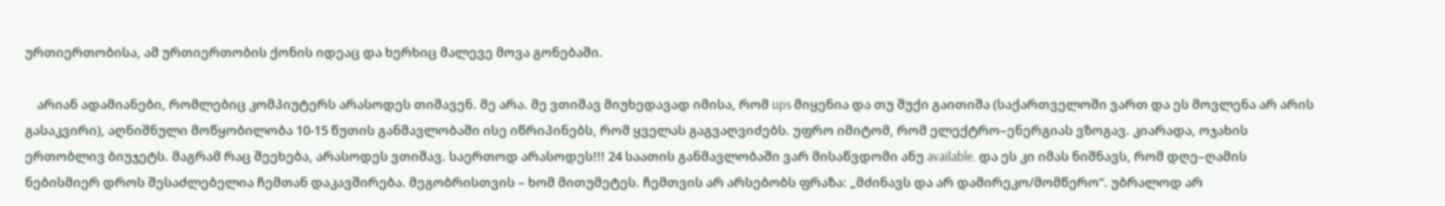ურთიერთობისა, ამ ურთიერთობის ქონის იდეაც და ხერხიც მალევე მოვა გონებაში.

    არიან ადამიანები, რომლებიც კომპიუტერს არასოდეს თიშავენ. მე არა. მე ვთიშავ მიუხედავად იმისა, რომ ups მიყენია და თუ შუქი გაითიშა (საქართველოში ვართ და ეს მოვლენა არ არის გასაკვირი), აღნიშნული მოწყობილობა 10-15 წუთის განმავლობაში ისე იწრიპინებს, რომ ყველას გაგვაღვიძებს. უფრო იმიტომ, რომ ელექტრო–ენერგიას ვზოგავ. კიარადა, ოჯახის ერთობლივ ბიუჯეტს. მაგრამ რაც შეეხება, არასოდეს ვთიშავ. საერთოდ არასოდეს!!! 24 საათის განმავლობაში ვარ მისაწვდომი ანუ available. და ეს კი იმას ნიშნავს, რომ დღე–ღამის ნებისმიერ დროს შესაძლებელია ჩემთან დაკავშირება. მეგობრისთვის – ხომ მითუმეტეს. ჩემთვის არ არსებობს ფრაზა: „მძინავს და არ დამირეკო/მომწერო“. უბრალოდ არ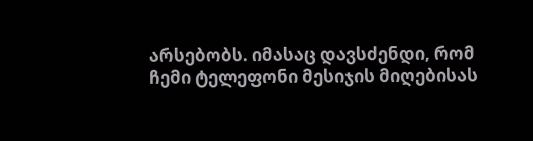არსებობს. იმასაც დავსძენდი, რომ ჩემი ტელეფონი მესიჯის მიღებისას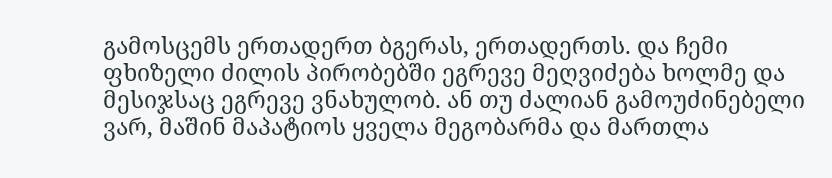გამოსცემს ერთადერთ ბგერას, ერთადერთს. და ჩემი ფხიზელი ძილის პირობებში ეგრევე მეღვიძება ხოლმე და მესიჯსაც ეგრევე ვნახულობ. ან თუ ძალიან გამოუძინებელი ვარ, მაშინ მაპატიოს ყველა მეგობარმა და მართლა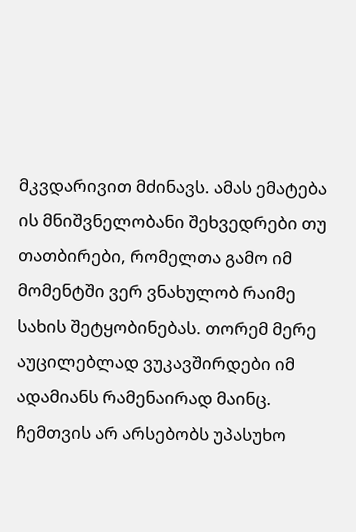მკვდარივით მძინავს. ამას ემატება ის მნიშვნელობანი შეხვედრები თუ თათბირები, რომელთა გამო იმ მომენტში ვერ ვნახულობ რაიმე სახის შეტყობინებას. თორემ მერე აუცილებლად ვუკავშირდები იმ ადამიანს რამენაირად მაინც. ჩემთვის არ არსებობს უპასუხო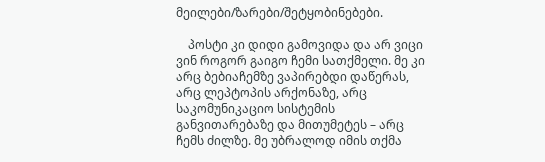მეილები/ზარები/შეტყობინებები.

    პოსტი კი დიდი გამოვიდა და არ ვიცი ვინ როგორ გაიგო ჩემი სათქმელი. მე კი არც ბებიაჩემზე ვაპირებდი დაწერას, არც ლეპტოპის არქონაზე, არც საკომუნიკაციო სისტემის განვითარებაზე და მითუმეტეს – არც ჩემს ძილზე. მე უბრალოდ იმის თქმა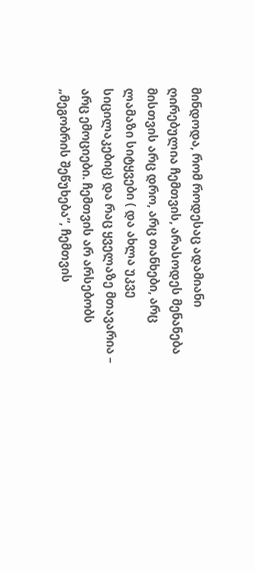მინდოდა, რომ როდესაც ადამიანი ღირებულია ჩემთვის, არასოდეს მენანება მისთვის არც დრო, არც თანხები, არც ლამაზი სიტყვები ( და ახლა უკვე სიცილაკებიც) და რაც ყველაზე მთავარია – არც ემოციები. ჩემთვის არ არსებობს „მეგობრის შეწუხება“, ჩემთვის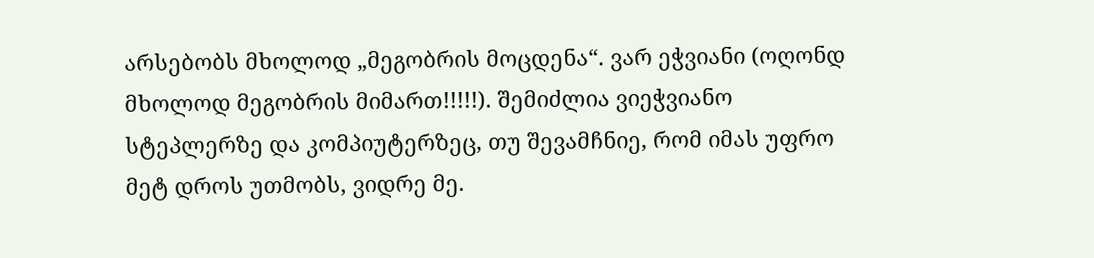არსებობს მხოლოდ „მეგობრის მოცდენა“. ვარ ეჭვიანი (ოღონდ მხოლოდ მეგობრის მიმართ!!!!!). შემიძლია ვიეჭვიანო სტეპლერზე და კომპიუტერზეც, თუ შევამჩნიე, რომ იმას უფრო მეტ დროს უთმობს, ვიდრე მე.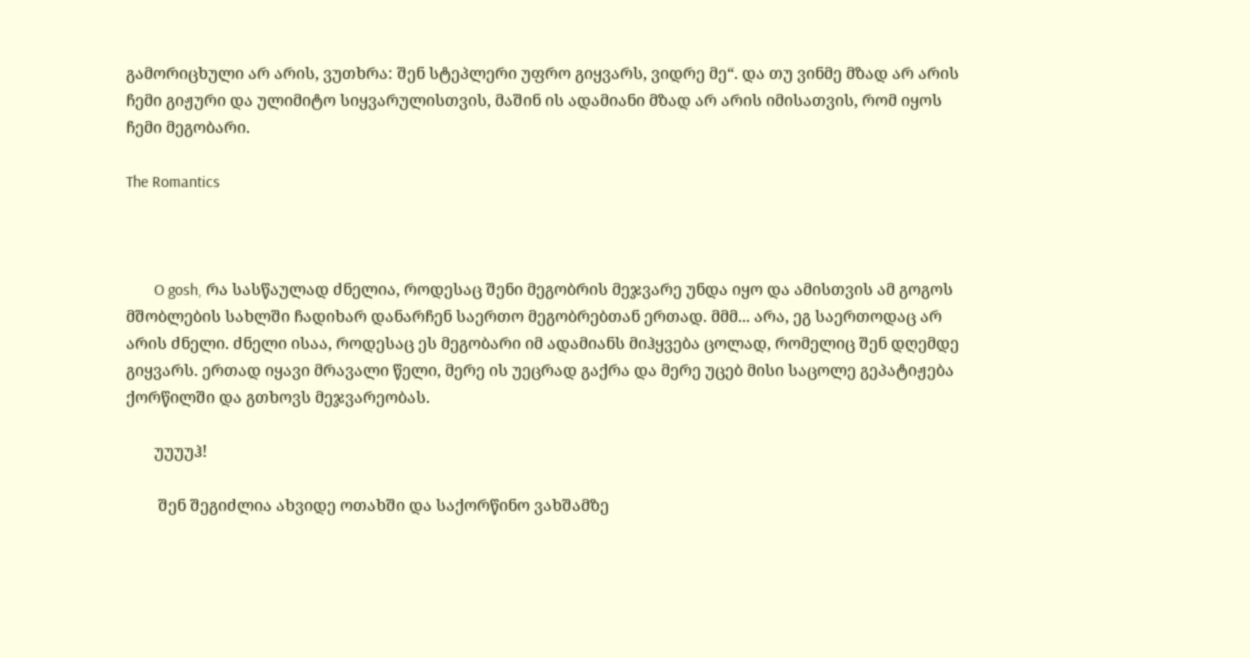გამორიცხული არ არის, ვუთხრა: შენ სტეპლერი უფრო გიყვარს, ვიდრე მე“. და თუ ვინმე მზად არ არის ჩემი გიჟური და ულიმიტო სიყვარულისთვის, მაშინ ის ადამიანი მზად არ არის იმისათვის, რომ იყოს ჩემი მეგობარი.

The Romantics



       O gosh, რა სასწაულად ძნელია, როდესაც შენი მეგობრის მეჯვარე უნდა იყო და ამისთვის ამ გოგოს მშობლების სახლში ჩადიხარ დანარჩენ საერთო მეგობრებთან ერთად. მმმ... არა, ეგ საერთოდაც არ არის ძნელი. ძნელი ისაა, როდესაც ეს მეგობარი იმ ადამიანს მიჰყვება ცოლად, რომელიც შენ დღემდე გიყვარს. ერთად იყავი მრავალი წელი, მერე ის უეცრად გაქრა და მერე უცებ მისი საცოლე გეპატიჟება ქორწილში და გთხოვს მეჯვარეობას.

       უუუუჰ!

        შენ შეგიძლია ახვიდე ოთახში და საქორწინო ვახშამზე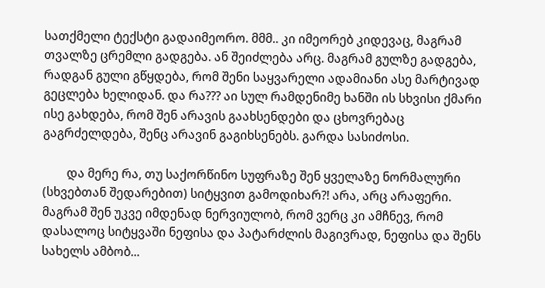სათქმელი ტექსტი გადაიმეორო. მმმ.. კი იმეორებ კიდევაც, მაგრამ თვალზე ცრემლი გადგება. ან შეიძლება არც. მაგრამ გულზე გადგება, რადგან გული გწყდება, რომ შენი საყვარელი ადამიანი ასე მარტივად გეცლება ხელიდან. და რა??? აი სულ რამდენიმე ხანში ის სხვისი ქმარი ისე გახდება, რომ შენ არავის გაახსენდები და ცხოვრებაც გაგრძელდება, შენც არავინ გაგიხსენებს. გარდა სასიძოსი.

        და მერე რა, თუ საქორწინო სუფრაზე შენ ყველაზე ნორმალური (სხვებთან შედარებით) სიტყვით გამოდიხარ?! არა, არც არაფერი. მაგრამ შენ უკვე იმდენად ნერვიულობ, რომ ვერც კი ამჩნევ, რომ დასალოც სიტყვაში ნეფისა და პატარძლის მაგივრად, ნეფისა და შენს სახელს ამბობ...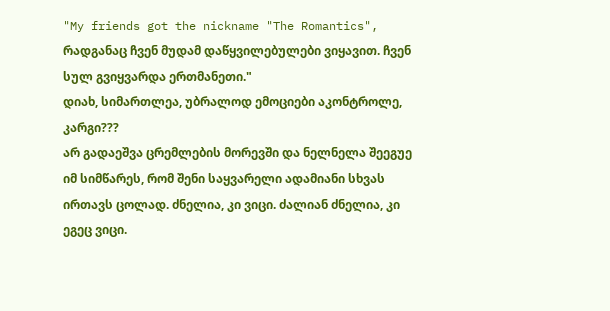"My friends got the nickname "The Romantics", რადგანაც ჩვენ მუდამ დაწყვილებულები ვიყავით. ჩვენ სულ გვიყვარდა ერთმანეთი."
დიახ, სიმართლეა, უბრალოდ ემოციები აკონტროლე, კარგი???
არ გადაეშვა ცრემლების მორევში და ნელნელა შეეგუე იმ სიმწარეს, რომ შენი საყვარელი ადამიანი სხვას ირთავს ცოლად. ძნელია, კი ვიცი. ძალიან ძნელია, კი ეგეც ვიცი.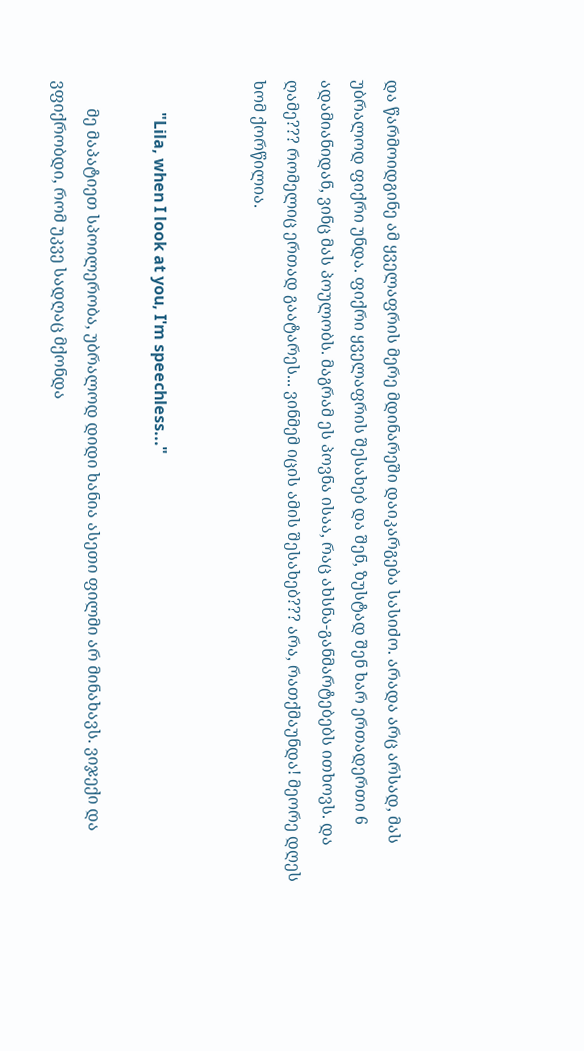და წარმოიდგინე ამ ყველაფრის მერე მდინარეში დაიკარგება სასიძო. არადა არც არსად, მას უბრალოდ ფიქრი უნდა. ფიქრი ყველაფრის შესახებ და შენ, ზუსტად შენ ხარ ერთადერთი 6 ადამიანიდან, ვინც მას პოულობს. მაგრამ ეს პოვნა ისაა, რაც ახსნა-განმარტებებს ითხოვს. და ღამე??? რომელიც ერთად გაატარეს... ვინმემ იცის ამის შესახებ??? არა, რათქმაუნდა! მეორე დღეს ხომ ქორწილია.


        "Lila, when I look at you, I'm speechless..."

       მე მაპატიეთ სპოილერობა, უბრალოდ დიდი ხანია ასეთი ფილმი არ მინახავს. ვიჯექი და ვფიქრობდი, რომ უკვე სადღაც მქონდა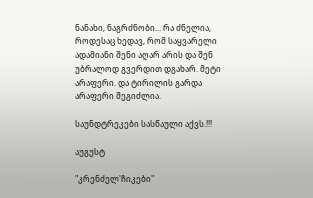ნანახი, ნაგრძნობი... რა ძნელია, როდესაც ხედავ, რომ საყვარელი ადამიანი შენი აღარ არის და შენ უბრალოდ გვერდით დგახარ. მეტი არაფერი. და ტირილის გარდა არაფერი შეგიძლია.

საუნდტრეკები სასწაული აქვს.!!!

აუგუსტ

"კრენძელ'ჩიკები"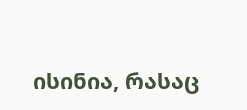ისინია, რასაც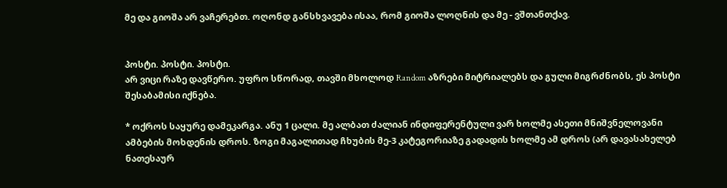მე და გიოშა არ ვაჩერებთ. ოღონდ განსხვავება ისაა, რომ გიოშა ლოღნის და მე - ვშთანთქავ.


პოსტი. პოსტი. პოსტი.
არ ვიცი რაზე დავწერო. უფრო სწორად, თავში მხოლოდ Random აზრები მიტრიალებს და გული მიგრძნობს, ეს პოსტი შესაბამისი იქნება.

* ოქროს საყურე დამეკარგა. ანუ 1 ცალი. მე ალბათ ძალიან ინდიფერენტული ვარ ხოლმე ასეთი მნიშვნელოვანი ამბების მოხდენის დროს. ზოგი მაგალითად ჩხუბის მე-3 კატეგორიაზე გადადის ხოლმე ამ დროს (არ დავასახელებ ნათესაურ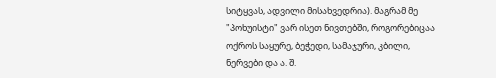სიტყვას, ადვილი მისახვედრია). მაგრამ მე "პოხუისტი" ვარ ისეთ ნივთებში, როგორებიცაა ოქროს საყურე, ბეჭედი, სამაჯური, კბილი, ნერვები და ა. შ.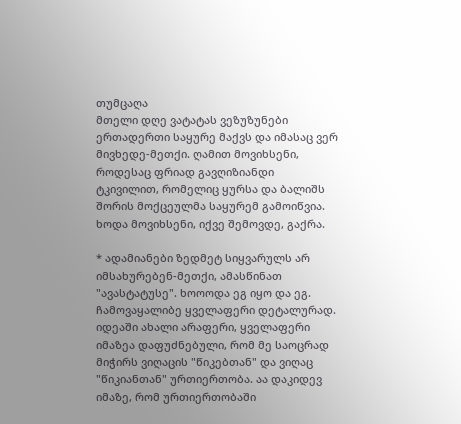თუმცაღა
მთელი დღე ვატატას ვეზუზუნები ერთადერთი საყურე მაქვს და იმასაც ვერ მივხედე-მეთქი. ღამით მოვიხსენი, როდესაც ფრიად გავღიზიანდი ტკივილით, რომელიც ყურსა და ბალიშს შორის მოქცეულმა საყურემ გამოიწვია. ხოდა მოვიხსენი, იქვე შემოვდე, გაქრა.

* ადამიანები ზედმეტ სიყვარულს არ იმსახურებენ-მეთქი, ამასწინათ "ავასტატუსე". ხოოოდა ეგ იყო და ეგ. ჩამოვაყალიბე ყველაფერი დეტალურად. იდეაში ახალი არაფერი, ყველაფერი იმაზეა დაფუძნებული, რომ მე საოცრად მიჭირს ვიღაცის "წიკებთან" და ვიღაც "წიკიანთან" ურთიერთობა. აა დაკიდევ იმაზე, რომ ურთიერთობაში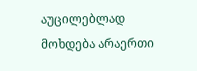აუცილებლად მოხდება არაერთი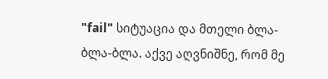"fail" სიტუაცია და მთელი ბლა-ბლა-ბლა. აქვე აღვნიშნე, რომ მე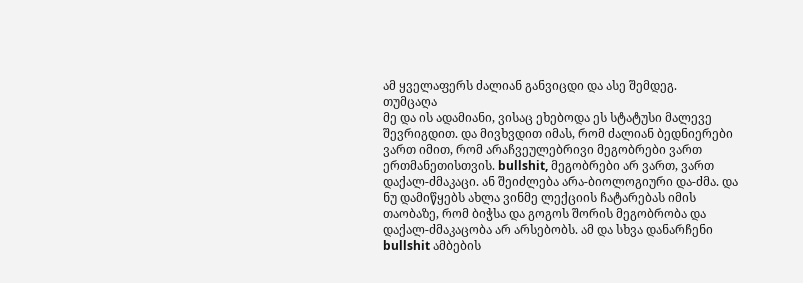ამ ყველაფერს ძალიან განვიცდი და ასე შემდეგ.
თუმცაღა
მე და ის ადამიანი, ვისაც ეხებოდა ეს სტატუსი მალევე შევრიგდით. და მივხვდით იმას, რომ ძალიან ბედნიერები ვართ იმით, რომ არაჩვეულებრივი მეგობრები ვართ ერთმანეთისთვის. bullshit, მეგობრები არ ვართ, ვართ დაქალ-ძმაკაცი. ან შეიძლება არა-ბიოლოგიური და-ძმა. და ნუ დამიწყებს ახლა ვინმე ლექციის ჩატარებას იმის თაობაზე, რომ ბიჭსა და გოგოს შორის მეგობრობა და დაქალ-ძმაკაცობა არ არსებობს. ამ და სხვა დანარჩენი bullshit ამბების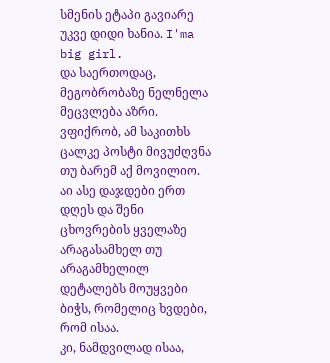სმენის ეტაპი გავიარე უკვე დიდი ხანია. I'ma big girl.
და საერთოდაც, მეგობრობაზე ნელნელა მეცვლება აზრი. ვფიქრობ, ამ საკითხს ცალკე პოსტი მივუძღვნა თუ ბარემ აქ მოვილიო. აი ასე დაჯდები ერთ დღეს და შენი ცხოვრების ყველაზე არაგასამხელ თუ არაგამხელილ დეტალებს მოუყვები ბიჭს, რომელიც ხვდები, რომ ისაა.
კი, ნამდვილად ისაა,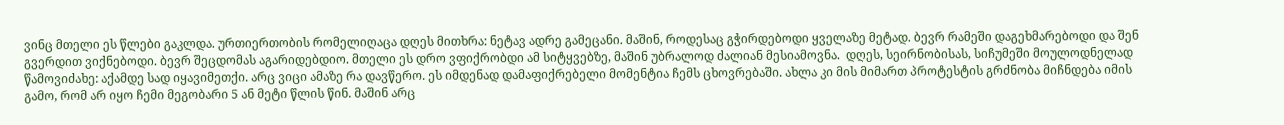ვინც მთელი ეს წლები გაკლდა. ურთიერთობის რომელიღაცა დღეს მითხრა: ნეტავ ადრე გამეცანი. მაშინ, როდესაც გჭირდებოდი ყველაზე მეტად. ბევრ რამეში დაგეხმარებოდი და შენ გვერდით ვიქნებოდი. ბევრ შეცდომას აგარიდებდიო. მთელი ეს დრო ვფიქრობდი ამ სიტყვებზე, მაშინ უბრალოდ ძალიან მესიამოვნა.  დღეს, სეირნობისას, სიჩუმეში მოულოდნელად წამოვიძახე: აქამდე სად იყავიმეთქი. არც ვიცი ამაზე რა დავწერო. ეს იმდენად დამაფიქრებელი მომენტია ჩემს ცხოვრებაში. ახლა კი მის მიმართ პროტესტის გრძნობა მიჩნდება იმის გამო, რომ არ იყო ჩემი მეგობარი 5 ან მეტი წლის წინ. მაშინ არც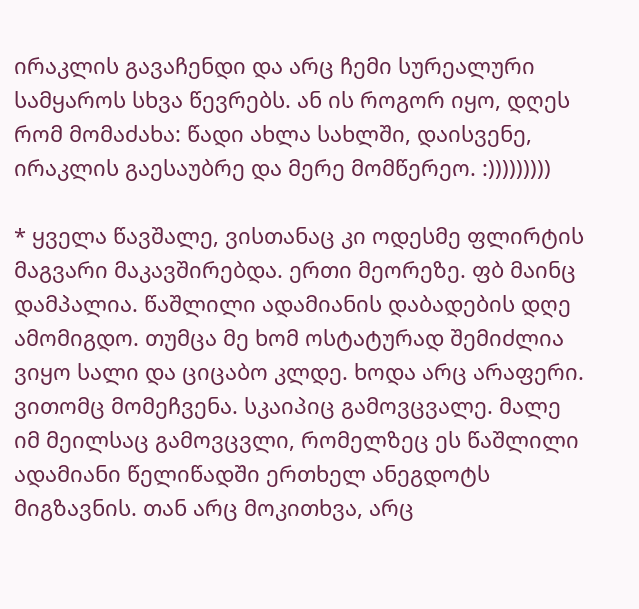ირაკლის გავაჩენდი და არც ჩემი სურეალური სამყაროს სხვა წევრებს. ან ის როგორ იყო, დღეს რომ მომაძახა: წადი ახლა სახლში, დაისვენე, ირაკლის გაესაუბრე და მერე მომწერეო. :)))))))))

* ყველა წავშალე, ვისთანაც კი ოდესმე ფლირტის მაგვარი მაკავშირებდა. ერთი მეორეზე. ფბ მაინც დამპალია. წაშლილი ადამიანის დაბადების დღე ამომიგდო. თუმცა მე ხომ ოსტატურად შემიძლია ვიყო სალი და ციცაბო კლდე. ხოდა არც არაფერი. ვითომც მომეჩვენა. სკაიპიც გამოვცვალე. მალე იმ მეილსაც გამოვცვლი, რომელზეც ეს წაშლილი ადამიანი წელიწადში ერთხელ ანეგდოტს მიგზავნის. თან არც მოკითხვა, არც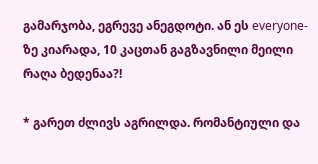გამარჯობა, ეგრევე ანეგდოტი. ან ეს everyone-ზე კიარადა, 10 კაცთან გაგზავნილი მეილი რაღა ბედენაა?!

* გარეთ ძლივს აგრილდა. რომანტიული და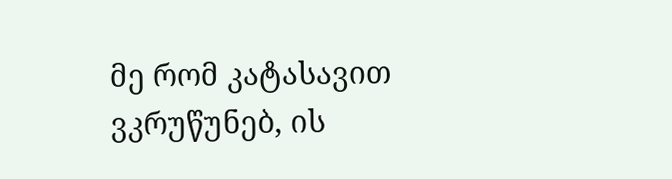მე რომ კატასავით ვკრუწუნებ, ის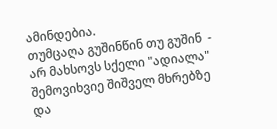ამინდებია.
თუმცაღა გუშინწინ თუ გუშინ  - არ მახსოვს სქელი "ადიალა" შემოვიხვიე შიშველ მხრებზე და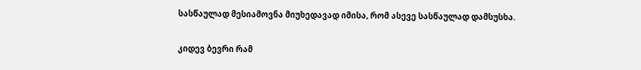სასწაულად მესიამოვნა მიუხედავად იმისა, რომ ასევე სასწაულად დამსუსხა.

კიდევ ბევრი რამ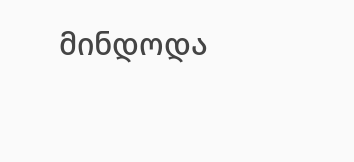მინდოდა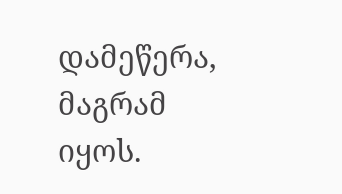დამეწერა, მაგრამ იყოს.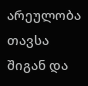არეულობა თავსა შიგან და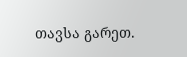თავსა გარეთ.